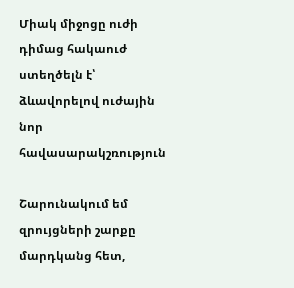Միակ միջոցը ուժի դիմաց հակաուժ ստեղծելն է՝ ձևավորելով ուժային նոր հավասարակշռություն

Շարունակում եմ զրույցների շարքը մարդկանց հետ,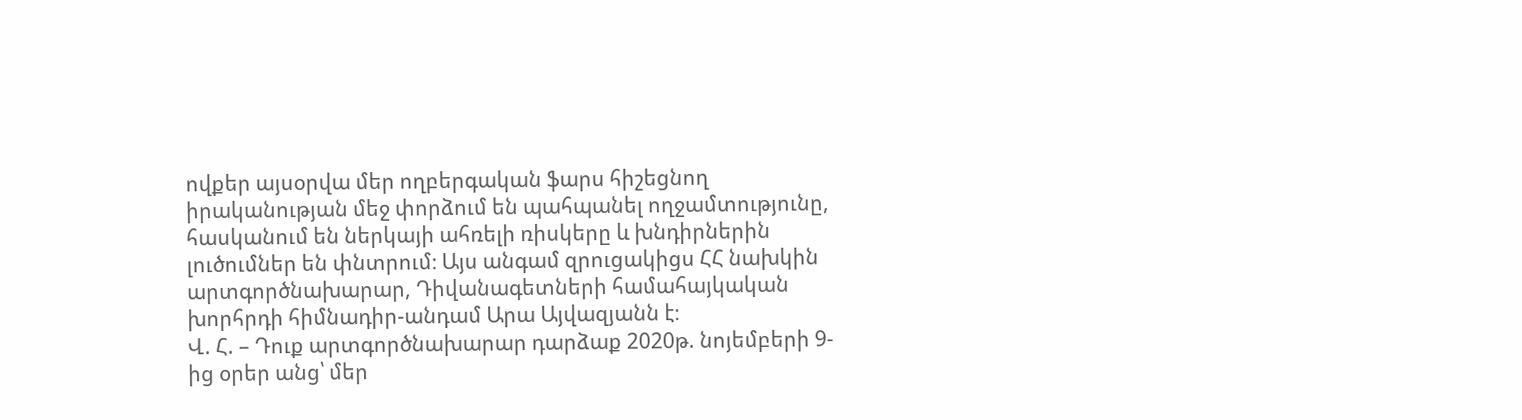ովքեր այսօրվա մեր ողբերգական ֆարս հիշեցնող իրականության մեջ փորձում են պահպանել ողջամտությունը, հասկանում են ներկայի ահռելի ռիսկերը և խնդիրներին լուծումներ են փնտրում։ Այս անգամ զրուցակիցս ՀՀ նախկին արտգործնախարար, Դիվանագետների համահայկական խորհրդի հիմնադիր-անդամ Արա Այվազյանն է։
Վ. Հ. – Դուք արտգործնախարար դարձաք 2020թ. նոյեմբերի 9-ից օրեր անց՝ մեր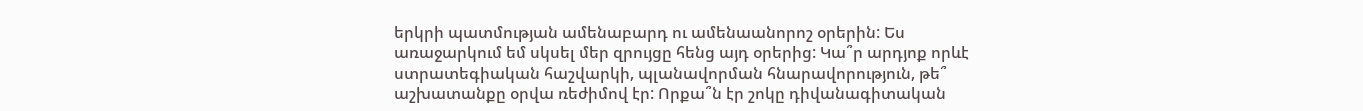երկրի պատմության ամենաբարդ ու ամենաանորոշ օրերին: Ես առաջարկում եմ սկսել մեր զրույցը հենց այդ օրերից: Կա՞ր արդյոք որևէ ստրատեգիական հաշվարկի, պլանավորման հնարավորություն, թե՞ աշխատանքը օրվա ռեժիմով էր: Որքա՞ն էր շոկը դիվանագիտական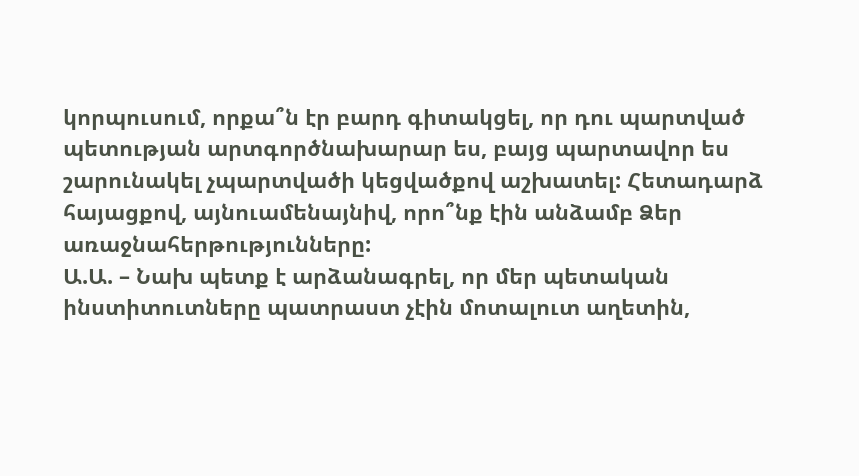կորպուսում, որքա՞ն էր բարդ գիտակցել, որ դու պարտված պետության արտգործնախարար ես, բայց պարտավոր ես շարունակել չպարտվածի կեցվածքով աշխատել: Հետադարձ հայացքով, այնուամենայնիվ, որո՞նք էին անձամբ Ձեր առաջնահերթությունները:
Ա.Ա. – Նախ պետք է արձանագրել, որ մեր պետական ինստիտուտները պատրաստ չէին մոտալուտ աղետին,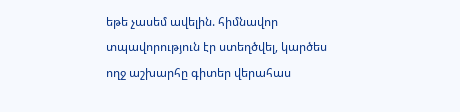եթե չասեմ ավելին. հիմնավոր տպավորություն էր ստեղծվել, կարծես ողջ աշխարհը գիտեր վերահաս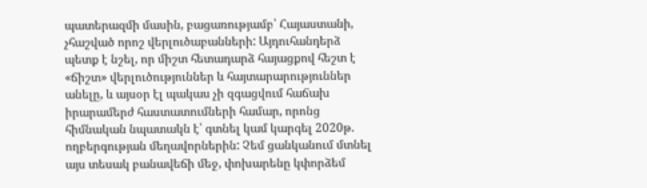պատերազմի մասին, բացառությամբ՝ Հայաստանի, չհաշված որոշ վերլուծաբանների: Այդուհանդերձ պետք է նշել, որ միշտ հետադարձ հայացքով հեշտ է «ճիշտ» վերլուծություններ և հայտարարություններ անելը, և այսօր էլ պակաս չի զգացվում հաճախ իրարամերժ հաստատումների համար, որոնց հիմնական նպատակն է՝ գտնել կամ կարգել 2020թ. ողբերգության մեղավորներին: Չեմ ցանկանում մտնել այս տեսակ բանավեճի մեջ, փոխարենը կփորձեմ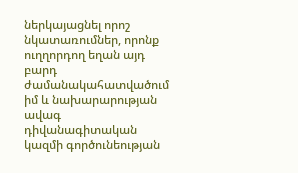ներկայացնել որոշ նկատառումներ, որոնք ուղղորդող եղան այդ բարդ ժամանակահատվածում իմ և նախարարության ավագ դիվանագիտական կազմի գործունեության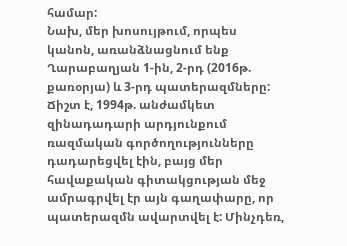համար:
Նախ, մեր խոսույթում, որպես կանոն, առանձնացնում ենք Ղարաբաղյան 1-ին, 2-րդ (2016թ. քառօրյա) և 3-րդ պատերազմները: Ճիշտ է, 1994թ. անժամկետ զինադադարի արդյունքում ռազմական գործողությունները դադարեցվել էին, բայց մեր հավաքական գիտակցության մեջ ամրագրվել էր այն գաղափարը, որ պատերազմն ավարտվել է: Մինչդեռ,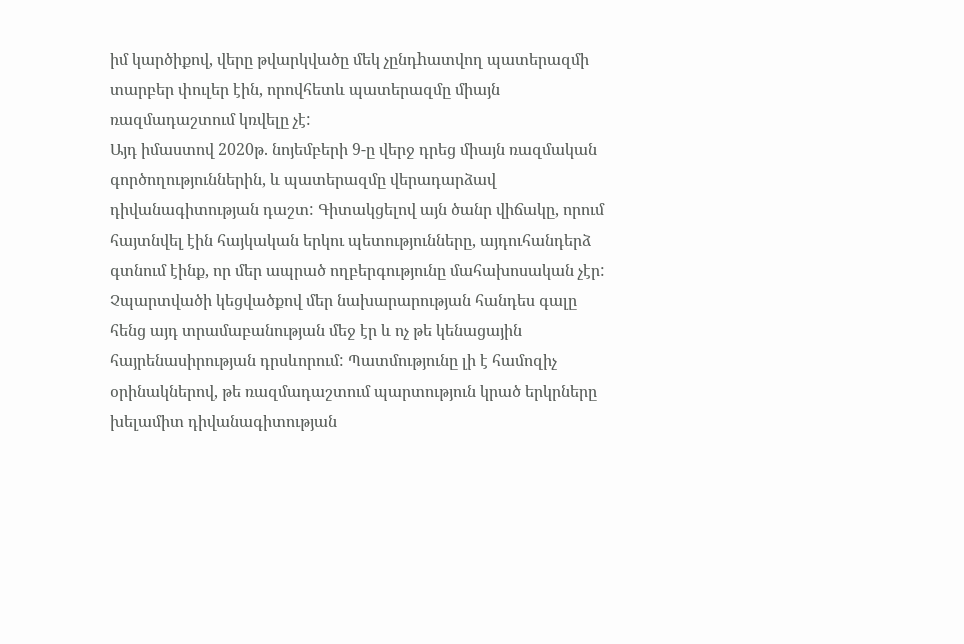իմ կարծիքով, վերը թվարկվածը մեկ չընդhատվող պատերազմի տարբեր փուլեր էին, որովհետև պատերազմը միայն ռազմադաշտում կռվելը չէ:
Այդ իմաստով 2020թ. նոյեմբերի 9-ը վերջ դրեց միայն ռազմական գործողություններին, և պատերազմը վերադարձավ դիվանագիտության դաշտ: Գիտակցելով այն ծանր վիճակը, որում հայտնվել էին հայկական երկու պետությունները, այդուհանդերձ գտնում էինք, որ մեր ապրած ողբերգությունը մահախոսական չէր: Չպարտվածի կեցվածքով մեր նախարարության հանդես գալը հենց այդ տրամաբանության մեջ էր և ոչ թե կենացային հայրենասիրության դրսևորում: Պատմությունը լի է համոզիչ օրինակներով, թե ռազմադաշտում պարտություն կրած երկրները խելամիտ դիվանագիտության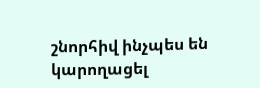շնորհիվ ինչպես են կարողացել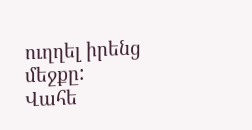ուղղել իրենց մեջքը:
Վահե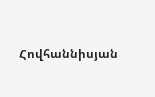Հովհաննիսյան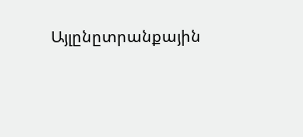Այլընըտրանքային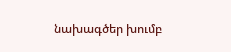նախագծեր խումբ